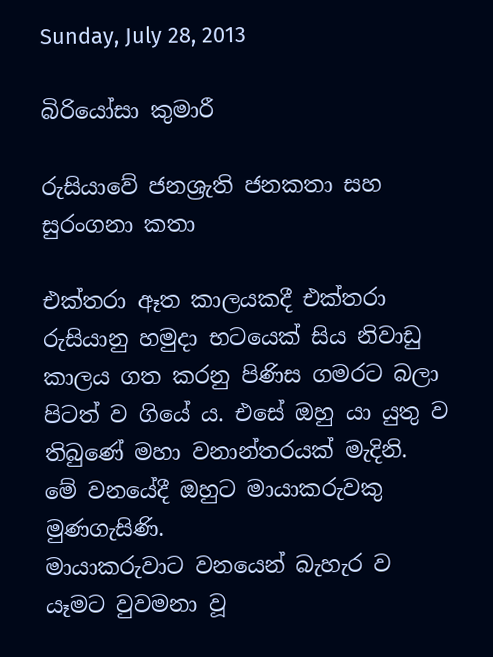Sunday, July 28, 2013

බිරියෝසා කුමාරී

රුසියාවේ ජනශ්‍රැති ජනකතා සහ සුරංගනා කතා

එක්තරා ඈත කාලයකදී එක්තරා රුසියානු හමුදා භටයෙක් සිය නිවාඩු කාලය ගත කරනු පිණිස ගමරට බලා පිටත් ව ගියේ ය. එසේ ඔහු යා යුතු ව තිබුණේ මහා වනාන්තරයක් මැදිනි.
මේ වනයේදී ඔහුට මායාකරුවකු මුණගැසිණි.
මායාකරුවාට වනයෙන් බැහැර ව යෑමට වුවමනා වූ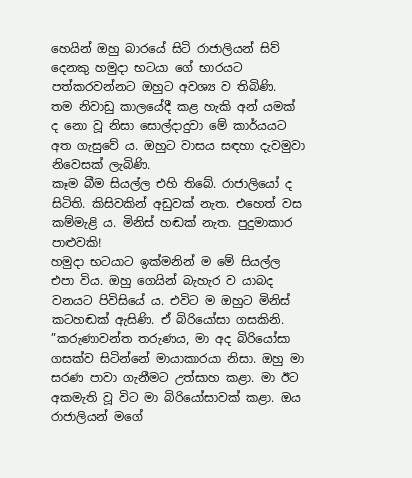හෙයින් ඔහු බාරයේ සිටි රාජාලියන් සිව් දෙනකු හමුදා භටයා ගේ භාරයට පත්කරවන්නට ඔහුට අවශ්‍ය ව තිබිණි.
තම නිවාඩු කාලයේදී කළ හැකි අන් යමක් ද නො වූ නිසා සොල්දාදුවා මේ කාර්යයට අත ගැසුවේ ය. ඔහුට වාසය සඳහා දැවමුවා නිවෙසක් ලැබිණි.
කෑම බීම සියල්ල එහි තිබේ. රාජාලියෝ ද සිටිති. කිසිවකින් අඩුවක් නැත. එහෙත් වස කම්මැළි ය. මිනිස් හඬක් නැත. පුදුමාකාර පාළුවකි!
හමුදා භටයාට ඉක්මනින් ම මේ සියල්ල එපා විය. ඔහු ගෙයින් බැහැර ව යාබද වනයට පිවිසියේ ය. එවිට ම ඔහුට මිනිස් කටහඬක් ඇසිණි. ඒ බිරියෝසා ගසකිනි.
”කරුණාවන්ත තරුණය, මා අද බිරියෝසා ගසක්ව සිටින්නේ මායාකාරයා නිසා. ඔහු මා සරණ පාවා ගැනීමට උත්සාහ කළා. මා ඊට අකමැති වූ විට මා බිරියෝසාවක් කළා. ඔය රාජාලියන් මගේ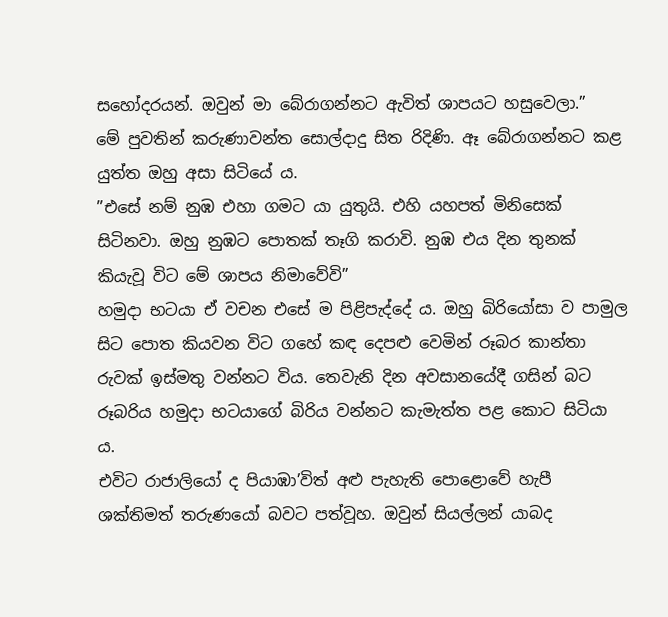සහෝදරයන්. ඔවුන් මා බේරාගන්නට ඇවිත් ශාපයට හසුවෙලා.”
මේ පුවතින් කරුණාවන්ත සොල්දාදු සිත රිදිණි. ඈ බේරාගන්නට කළ යුත්ත ඔහු අසා සිටියේ ය.
”එසේ නම් නුඹ එහා ගමට යා යුතුයි. එහි යහපත් මිනිසෙක් සිටිනවා. ඔහු නුඹට පොතක් තෑගි කරාවි. නුඹ එය දින තුනක් කියැවූ විට මේ ශාපය නිමාවේවි”
හමුදා භටයා ඒ වචන එසේ ම පිළිපැද්දේ ය. ඔහු බිරියෝසා ව පාමුල සිට පොත කියවන විට ගහේ කඳ දෙපළු වෙමින් රූබර කාන්තා රුවක් ඉස්මතු වන්නට විය. තෙවැනි දින අවසානයේදී ගසින් බට රූබරිය හමුදා භටයාගේ බිරිය වන්නට කැමැත්ත පළ කොට සිටියා ය.
එවිට රාජාලියෝ ද පියාඹා’විත් අළු පැහැති පොළොවේ හැපී ශක්තිමත් තරුණයෝ බවට පත්වූහ. ඔවුන් සියල්ලන් යාබද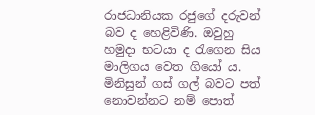රාජධානියක රජුගේ දරුවන් බව ද හෙළිවිණි. ඔවුහු හමුදා භටයා ද රැගෙන සිය මාලිගය වෙත ගියෝ ය.
මිනිසුන් ගස් ගල් බවට පත් නොවන්නට නම් පොත්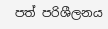පත් පරිශීලනය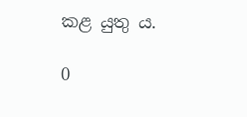කළ යුතු ය.

0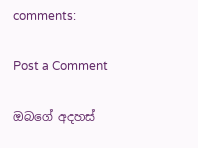comments:

Post a Comment

ඔබගේ අදහස්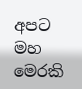අපට මහ මෙරකි